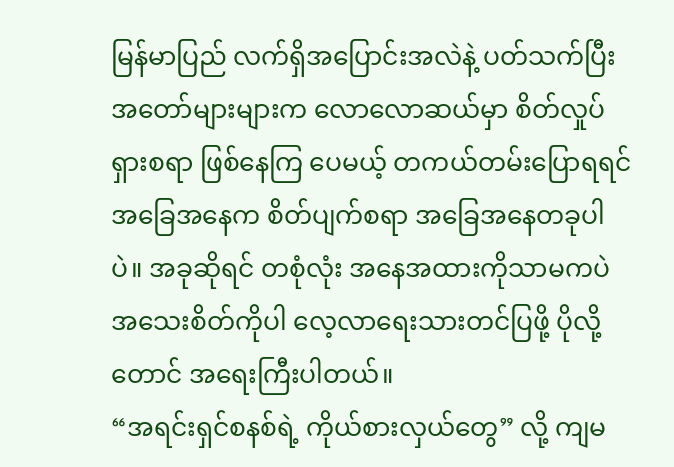မြန်မာပြည် လက်ရှိအပြောင်းအလဲနဲ့ ပတ်သက်ပြီး အတော်များများက လောလောဆယ်မှာ စိတ်လှုပ်ရှားစရာ ဖြစ်နေကြ ပေမယ့် တကယ်တမ်းပြောရရင် အခြေအနေက စိတ်ပျက်စရာ အခြေအနေတခုပါပဲ။ အခုဆိုရင် တစုံလုံး အနေအထားကိုသာမကပဲ အသေးစိတ်ကိုပါ လေ့လာရေးသားတင်ပြဖို့ ပိုလို့တောင် အရေးကြီးပါတယ်။
“အရင်းရှင်စနစ်ရဲ့ ကိုယ်စားလှယ်တွေ” လို့ ကျမ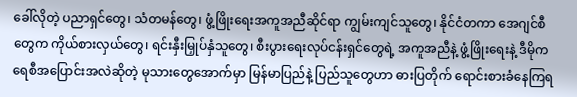ခေါ်လိုတဲ့ ပညာရှင်တွေ၊ သံတမန်တွေ၊ ဖွံ့ဖြိုးရေးအကူအညီဆိုင်ရာ ကျွမ်းကျင်သူတွေ၊ နိုင်ငံတကာ အေဂျင်စီတွေက ကိုယ်စားလှယ်တွေ၊ ရင်းနှီးမြှုပ်နှံသူတွေ၊ စီးပွားရေးလုပ်ငန်းရှင်တွေရဲ့ အကူအညီနဲ့ ဖွံ့ဖြိုးရေးနဲ့ ဒီမိုကရေစီအပြောင်းအလဲဆိုတဲ့ မုသားတွေအောက်မှာ မြန်မာပြည်နဲ့ ပြည်သူတွေဟာ ဓားပြတိုက် ရောင်းစားခံနေကြရ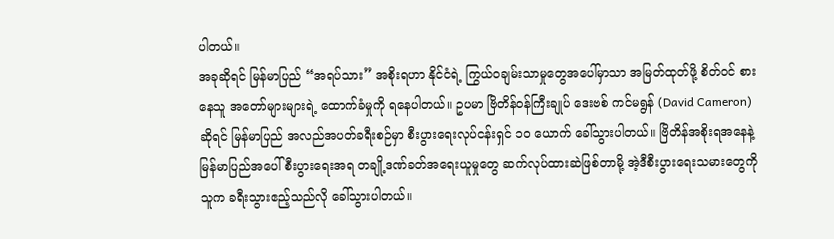ပါတယ်။
အခုဆိုရင် မြန်မာပြည် “အရပ်သား” အစိုးရဟာ နိုင်ငံရဲ့ ကြွယ်ဝချမ်းသာမှုတွေအပေါ်မှာသာ အမြတ်ထုတ်ဖို့ စိတ်ဝင် စားနေသူ အတော်များများရဲ့ ထောက်ခံမှုကို ရနေပါတယ်။ ဥပမာ ဗြိတိန်ဝန်ကြီးချုပ် ဒေးဗစ် ကင်မရွန် (David Cameron) ဆိုရင် မြန်မာပြည် အလည်အပတ်ခရီးစဉ်မှာ စီးပွားရေးလုပ်ငန်းရှင် ၁၀ ယောက် ခေါ်သွားပါတယ်။ ဗြိတိန်အစိုးရအနေနဲ့ မြန်မာပြည်အပေါ် စီးပွားရေးအရ တချို့ဒဏ်ခတ်အရေးယူမှုတွေ ဆက်လုပ်ထားဆဲဖြစ်တာမို့ အဲ့ဒီစီးပွားရေးသမားတွေကို သူက ခရီးသွားဧည့်သည်လို ခေါ်သွားပါတယ်။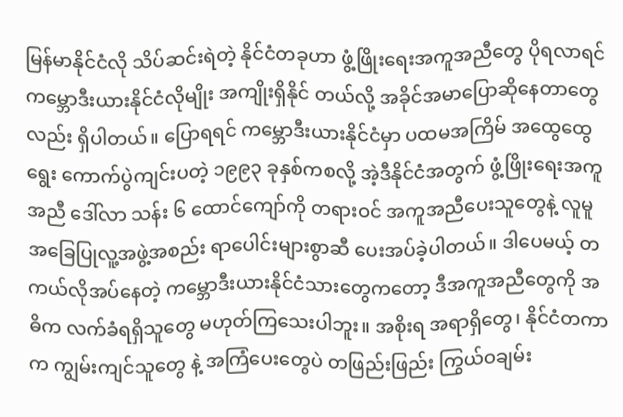မြန်မာနိုင်ငံလို သိပ်ဆင်းရဲတဲ့ နိုင်ငံတခုဟာ ဖွံ့ဖြိုးရေးအကူအညီတွေ ပိုရလာရင် ကမ္ဘောဒီးယားနိုင်ငံလိုမျိုး အကျိုးရှိနိုင် တယ်လို့ အခိုင်အမာပြောဆိုနေတာတွေလည်း ရှိပါတယ်။ ပြောရရင် ကမ္ဘောဒီးယားနိုင်ငံမှာ ပထမအကြိမ် အထွေထွေရွေး ကောက်ပွဲကျင်းပတဲ့ ၁၉၉၃ ခုနှစ်ကစလို့ အဲ့ဒီနိုင်ငံအတွက် ဖွံ့ဖြိုးရေးအကူအညီ ဒေါ်လာ သန်း ၆ ထောင်ကျော်ကို တရားဝင် အကူအညီပေးသူတွေနဲ့ လူမူအခြေပြုလူ့အဖွဲ့အစည်း ရာပေါင်းများစွာဆီ ပေးအပ်ခဲ့ပါတယ်။ ဒါပေမယ့် တကယ်လိုအပ်နေတဲ့ ကမ္ဘောဒီးယားနိုင်ငံသားတွေကတော့ ဒီအကူအညီတွေကို အဓိက လက်ခံရရှိသူတွေ မဟုတ်ကြသေးပါဘူး။ အစိုးရ အရာရှိတွေ၊ နိုင်ငံတကာက ကျွမ်းကျင်သူတွေ နဲ့ အကြံပေးတွေပဲ တဖြည်းဖြည်း ကြွယ်ဝချမ်း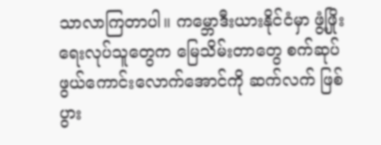သာလာကြတာပါ။ ကမ္ဘောဒီးယားနိုင်ငံမှာ ဖွံ့ဖြိုးရေးလုပ်သူတွေက မြေသိမ်းတာတွေ စက်ဆုပ်ဖွယ်ကောင်းလောက်အောင်ကို ဆက်လက် ဖြစ်ပွား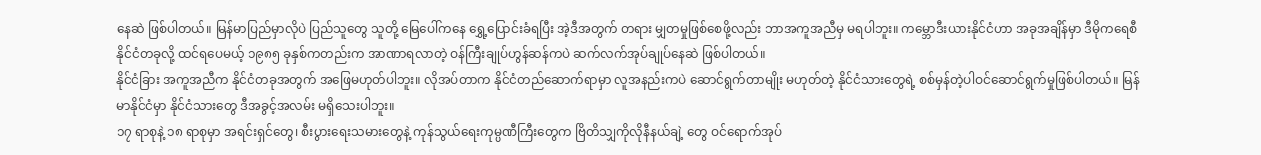နေဆဲ ဖြစ်ပါတယ်။ မြန်မာပြည်မှာလိုပဲ ပြည်သူတွေ သူတို့ မြေပေါ်ကနေ ရွှေ့ပြောင်းခံရပြီး အဲ့ဒီအတွက် တရား မျှတမှုဖြစ်စေဖို့လည်း ဘာအကူအညီမှ မရပါဘူး။ ကမ္ဘောဒီးယားနိုင်ငံဟာ အခုအချိန်မှာ ဒီမိုကရေစီနိုင်ငံတခုလို့ ထင်ရပေမယ့် ၁၉၈၅ ခုနှစ်ကတည်းက အာဏာရလာတဲ့ ဝန်ကြီးချုပ်ဟွန်ဆန်ကပဲ ဆက်လက်အုပ်ချုပ်နေဆဲ ဖြစ်ပါတယ်။
နိုင်ငံခြား အကူအညီက နိုင်ငံတခုအတွက် အဖြေမဟုတ်ပါဘူး။ လိုအပ်တာက နိုင်ငံတည်ဆောက်ရာမှာ လူအနည်းကပဲ ဆောင်ရွက်တာမျိုး မဟုတ်တဲ့ နိုင်ငံသားတွေရဲ့ စစ်မှန်တဲ့ပါဝင်ဆောင်ရွက်မှုဖြစ်ပါတယ်။ မြန်မာနိုင်ငံမှာ နိုင်ငံသားတွေ ဒီအခွင့်အလမ်း မရှိသေးပါဘူး။
၁၇ ရာစုနဲ့ ၁၈ ရာစုမှာ အရင်းရှင်တွေ၊ စီးပွားရေးသမားတွေနဲ့ ကုန်သွယ်ရေးကုမ္ပဏီကြီးတွေက ဗြိတိသျှကိုလိုနီနယ်ချဲ့ တွေ ဝင်ရောက်အုပ်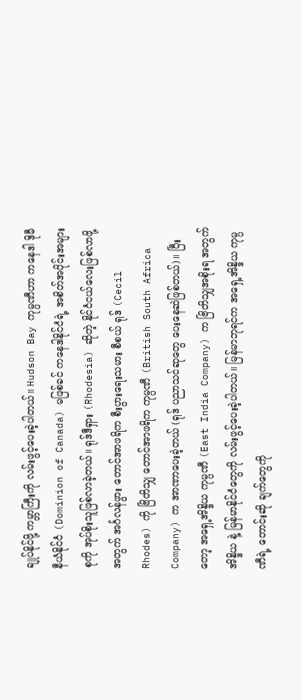ချုပ်နိုင်ဖို့ ကမ္ဘာကြီးကို လမ်းဖွင့်ပေးခဲ့ပါတယ်။ Hudson Bay ကုမ္ပဏီဟာ ကနေဒါ ဒိုမီနီယံနိုင်ငံ (Dominion of Canada) မဖြစ်ခင် ကနေဒါနိုင်ငံရဲ့ အစိတ်အပိုင်းအများစုကို အုပ်စိုးသူဖြစ်လာခဲ့တယ်။ ရုဒ်ဒီရှား (Rhodesia) ဆိုတဲ့ နိုင်ငံငယ်လေးဖြစ်လာဖို့အတွက် အင်္ဂလန်ဖွား တောင်အာဖရိက စီးပွားရေးသမား စီစယ် ရုဒ် (Cecil Rhodes) ကို ဗြိတိသျှ တောင်အာဖရိက ကုမ္ပဏီ (British South Africa Company) က အာဏာပေးခဲ့တယ် (ရုဒ် ပညာသင်ဆုတွေ ပေးနေဆဲဖြစ်တယ်)။ ပြီးတော့ အရှေ့အိန္ဒိယ ကုမ္ပဏီ (East India Company) က ဗြိတိသျှအစိုးရ အတွက် အိန္ဒိယ နဲ့ မြန်မာနိုင်ငံတွေကို လမ်းဖွင့်ပေးခဲ့ပါတယ်။ မြန်မာဘုရင်က အရှေ့အိန္ဒိယ ကုမ္ပဏီရဲ့ တောင်းဆို ချက်တွေကို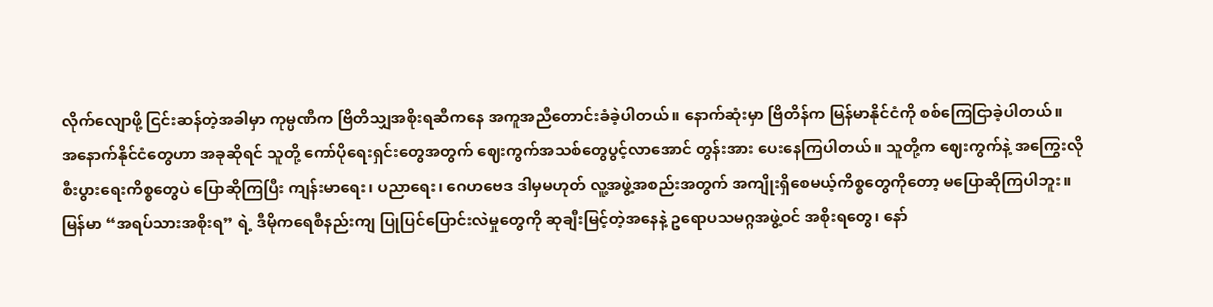လိုက်လျောဖို့ ငြင်းဆန်တဲ့အခါမှာ ကုမ္ပဏီက ဗြိတိသျှအစိုးရဆီကနေ အကူအညီတောင်းခံခဲ့ပါတယ်။ နောက်ဆုံးမှာ ဗြိတိန်က မြန်မာနိုင်ငံကို စစ်ကြေငြာခဲ့ပါတယ်။
အနောက်နိုင်ငံတွေဟာ အခုဆိုရင် သူတို့ ကော်ပိုရေးရှင်းတွေအတွက် ဈေးကွက်အသစ်တွေပွင့်လာအောင် တွန်းအား ပေးနေကြပါတယ်။ သူတို့က ဈေးကွက်နဲ့ အကြွေးလို စီးပွားရေးကိစ္စတွေပဲ ပြောဆိုကြပြီး ကျန်းမာရေး၊ ပညာရေး၊ ဂေဟဗေဒ ဒါမှမဟုတ် လူ့အဖွဲ့အစည်းအတွက် အကျိုးရှိစေမယ့်ကိစ္စတွေကိုတော့ မပြောဆိုကြပါဘူး။
မြန်မာ “အရပ်သားအစိုးရ” ရဲ့ ဒီမိုကရေစီနည်းကျ ပြုပြင်ပြောင်းလဲမှုတွေကို ဆုချီးမြင့်တဲ့အနေနဲ့ ဥရောပသမဂ္ဂအဖွဲ့ဝင် အစိုးရတွေ၊ နော်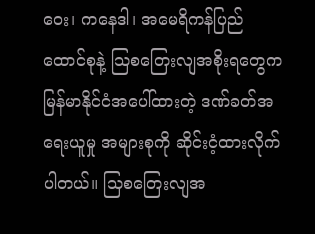ဝေး၊ ကနေဒါ၊ အမေရိကန်ပြည်ထောင်စုနဲ့ သြစတြေးလျအစိုးရတွေက မြန်မာနိုင်ငံအပေါ်ထားတဲ့ ဒဏ်ခတ်အရေးယူမှု အများစုကို ဆိုင်းငံ့ထားလိုက်ပါတယ်။ သြစတြေးလျအ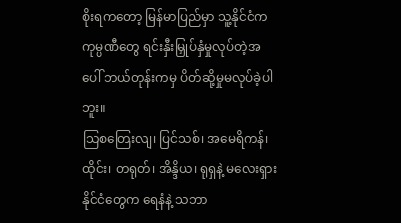စိုးရကတော့ မြန်မာပြည်မှာ သူ့နိုင်ငံက ကုမ္ပဏီတွေ ရင်းနှီးမြှုပ်နှံမှုလုပ်တဲ့အပေါ် ဘယ်တုန်းကမှ ပိတ်ဆို့မှုမလုပ်ခဲ့ပါဘူး။
သြစတြေးလျ၊ ပြင်သစ်၊ အမေရိကန်၊ ထိုင်း၊ တရုတ်၊ အိန္ဒိယ၊ ရုရှနဲ့ မလေးရှားနိုင်ငံတွေက ရေနံနဲ့ သဘာ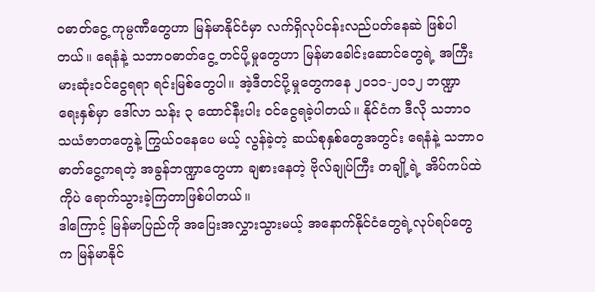ဝဓာတ်ငွေ့ ကုမ္ပဏီတွေဟာ မြန်မာနိုင်ငံမှာ လက်ရှိလုပ်ငန်းလည်ပတ်နေဆဲ ဖြစ်ပါတယ်။ ရေနံနဲ့ သဘာဝဓာတ်ငွေ့ တင်ပို့မှုတွေဟာ မြန်မာခေါင်းဆောင်တွေရဲ့ အကြီးမားဆုံးဝင်ငွေရရာ ရင်းမြစ်တွေပါ။ အဲ့ဒီတင်ပို့မှုတွေကနေ ၂၀၁၁-၂၀၁၂ ဘဏ္ဍာ ရေးနှစ်မှာ ဒေါ်လာ သန်း ၃ ထောင်နီးပါး ဝင်ငွေရခဲ့ပါတယ်။ နိုင်ငံက ဒီလို သဘာဝသယံဇာတတွေနဲ့ ကြွယ်ဝနေပေ မယ့် လွန်ခဲ့တဲ့ ဆယ်စုနှစ်တွေအတွင်း ရေနံနဲ့ သဘာဝဓာတ်ငွေ့ကရတဲ့ အခွန်ဘဏ္ဍာတွေဟာ ချစားနေတဲ့ ဗိုလ်ချုပ်ကြီး တချို့ရဲ့ အိပ်ကပ်ထဲကိုပဲ ရောက်သွားခဲ့ကြတာဖြစ်ပါတယ်။
ဒါကြောင့် မြန်မာပြည်ကို အပြေးအလွှားသွားမယ့် အနောက်နိုင်ငံတွေရဲ့လုပ်ရပ်တွေက မြန်မာနိုင်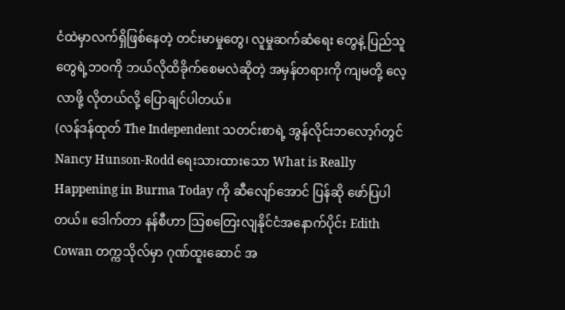ငံထဲမှာလက်ရှိဖြစ်နေတဲ့ တင်းမာမှုတွေ၊ လူမှုဆက်ဆံရေး တွေနဲ့ ပြည်သူတွေရဲ့ဘဝကို ဘယ်လိုထိခိုက်စေမလဲဆိုတဲ့ အမှန်တရားကို ကျမတို့ လေ့လာဖို့ လိုတယ်လို့ ပြောချင်ပါတယ်။
(လန်ဒန်ထုတ် The Independent သတင်းစာရဲ့ အွန်လိုင်းဘလော့ဂ်တွင် Nancy Hunson-Rodd ရေးသားထားသော What is Really Happening in Burma Today ကို ဆီလျော်အောင် ပြန်ဆို ဖော်ပြပါ တယ်။ ဒေါက်တာ နန်စီဟာ သြစတြေးလျနိုင်ငံအနောက်ပိုင်း Edith Cowan တက္ကသိုလ်မှာ ဂုဏ်ထူးဆောင် အ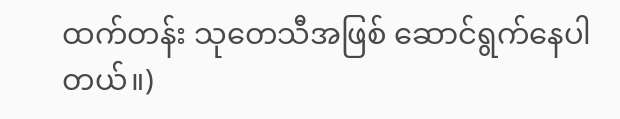ထက်တန်း သုတေသီအဖြစ် ဆောင်ရွက်နေပါတယ်။)